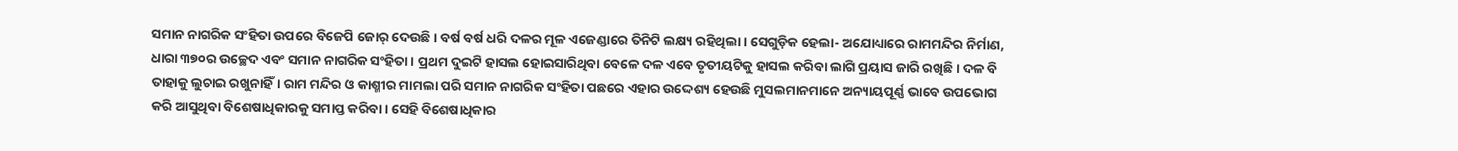ସମାନ ନାଗରିକ ସଂହିତା ଉପରେ ବିଜେପି ଜୋର୍ ଦେଉଛି। ବର୍ଷ ବର୍ଷ ଧରି ଦଳର ମୂଳ ଏଜେଣ୍ଡାରେ ତିନିଟି ଲକ୍ଷ୍ୟ ରହିଥିଲା। ସେଗୁଡ଼ିକ ହେଲା- ଅଯୋଧ୍ୟାରେ ରାମମନ୍ଦିର ନିର୍ମାଣ, ଧାରା ୩୭୦ର ଉଚ୍ଛେଦ ଏବଂ ସମାନ ନାଗରିକ ସଂହିତା। ପ୍ରଥମ ଦୁଇଟି ହାସଲ ହୋଇସାରିଥିବା ବେଳେ ଦଳ ଏବେ ତୃତୀୟଟିକୁ ହାସଲ କରିବା ଲାଗି ପ୍ରୟାସ ଜାରି ରଖିଛି। ଦଳ ବି ତାହାକୁ ଲୁଚାଇ ରଖୁନାହିଁ। ରାମ ମନ୍ଦିର ଓ କାଶ୍ମୀର ମାମଲା ପରି ସମାନ ନାଗରିକ ସଂହିତା ପଛରେ ଏହାର ଉଦ୍ଦେଶ୍ୟ ହେଉଛି ମୁସଲମାନମାନେ ଅନ୍ୟାୟପୂର୍ଣ୍ଣ ଭାବେ ଉପଭୋଗ କରି ଆସୁଥିବା ବିଶେଷାଧିକାରକୁ ସମାପ୍ତ କରିବା। ସେହି ବିଶେଷାଧିକାର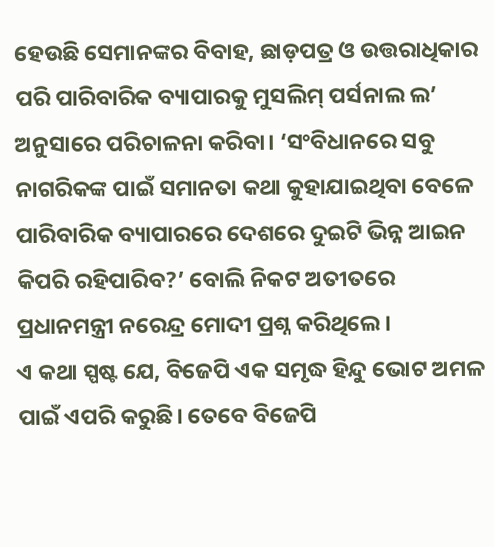ହେଉଛି ସେମାନଙ୍କର ବିବାହ, ଛାଡ଼ପତ୍ର ଓ ଉତ୍ତରାଧିକାର ପରି ପାରିବାରିକ ବ୍ୟାପାରକୁ ମୁସଲିମ୍ ପର୍ସନାଲ ଲ’ ଅନୁସାରେ ପରିଚାଳନା କରିବା। ‘ସଂବିଧାନରେ ସବୁ ନାଗରିକଙ୍କ ପାଇଁ ସମାନତା କଥା କୁହାଯାଇଥିବା ବେଳେ ପାରିବାରିକ ବ୍ୟାପାରରେ ଦେଶରେ ଦୁଇଟି ଭିନ୍ନ ଆଇନ କିପରି ରହିପାରିବ?’ ବୋଲି ନିକଟ ଅତୀତରେ ପ୍ରଧାନମନ୍ତ୍ରୀ ନରେନ୍ଦ୍ର ମୋଦୀ ପ୍ରଶ୍ନ କରିଥିଲେ।
ଏ କଥା ସ୍ପଷ୍ଟ ଯେ, ବିଜେପି ଏକ ସମୃଦ୍ଧ ହିନ୍ଦୁ ଭୋଟ ଅମଳ ପାଇଁ ଏପରି କରୁଛି। ତେବେ ବିଜେପି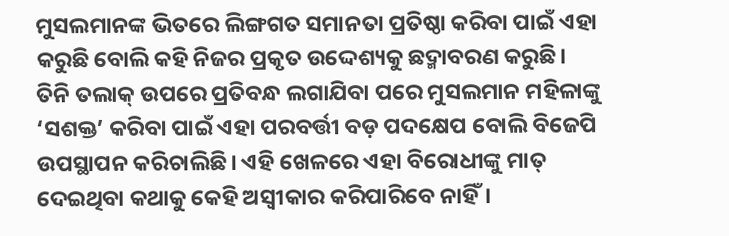ମୁସଲମାନଙ୍କ ଭିତରେ ଲିଙ୍ଗଗତ ସମାନତା ପ୍ରତିଷ୍ଠା କରିବା ପାଇଁ ଏହା କରୁଛି ବୋଲି କହି ନିଜର ପ୍ରକୃତ ଉଦ୍ଦେଶ୍ୟକୁ ଛଦ୍ମାବରଣ କରୁଛି। ତିନି ତଲାକ୍ ଉପରେ ପ୍ରତିବନ୍ଧ ଲଗାଯିବା ପରେ ମୁସଲମାନ ମହିଳାଙ୍କୁ ‘ସଶକ୍ତ’ କରିବା ପାଇଁ ଏହା ପରବର୍ତ୍ତୀ ବଡ଼ ପଦକ୍ଷେପ ବୋଲି ବିଜେପି ଉପସ୍ଥାପନ କରିଚାଲିଛି। ଏହି ଖେଳରେ ଏହା ବିରୋଧୀଙ୍କୁ ମାତ୍ ଦେଇଥିବା କଥାକୁ କେହି ଅସ୍ବୀକାର କରିପାରିବେ ନାହିଁ।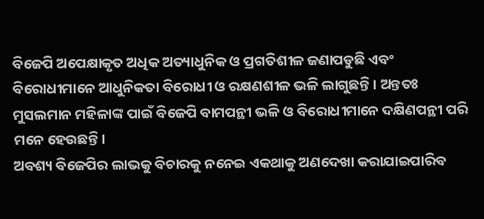ବିଜେପି ଅପେକ୍ଷାକୃତ ଅଧିକ ଅତ୍ୟାଧୁନିକ ଓ ପ୍ରଗତିଶୀଳ ଜଣାପଡୁଛି ଏବଂ ବିରୋଧୀମାନେ ଆଧୁନିକତା ବିରୋଧୀ ଓ ରକ୍ଷଣଶୀଳ ଭଳି ଲାଗୁଛନ୍ତି। ଅନ୍ତତଃ ମୁସଲମାନ ମହିଳାଙ୍କ ପାଇଁ ବିଜେପି ବାମପନ୍ଥୀ ଭଳି ଓ ବିରୋଧୀମାନେ ଦକ୍ଷିଣପନ୍ଥୀ ପରି ମନେ ହେଉଛନ୍ତି।
ଅବଶ୍ୟ ବିଜେପିର ଲାଭକୁ ବିଚାରକୁ ନନେଇ ଏକଥାକୁ ଅଣଦେଖା କରାଯାଇପାରିବ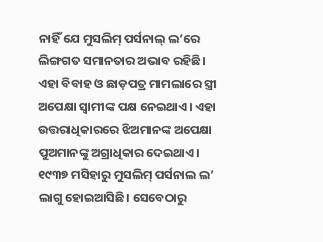ନାହିଁ ଯେ ମୁସଲିମ୍ ପର୍ସନାଲ୍ ଲ’ରେ ଲିଙ୍ଗଗତ ସମାନତାର ଅଭାବ ରହିଛି। ଏହା ବିବାହ ଓ ଛାଡ଼ପତ୍ର ମାମଲାରେ ସ୍ତ୍ରୀ ଅପେକ୍ଷା ସ୍ବାମୀଙ୍କ ପକ୍ଷ ନେଇଥାଏ। ଏହା ଉତ୍ତରାଧିକାରରେ ଝିଅମାନଙ୍କ ଅପେକ୍ଷା ପୁଅମାନଙ୍କୁ ଅଗ୍ରାଧିକାର ଦେଇଥାଏ। ୧୯୩୭ ମସିହାରୁ ମୁସଲିମ୍ ପର୍ସନାଲ ଲ’ ଲାଗୁ ହୋଇଆସିଛି। ସେବେଠାରୁ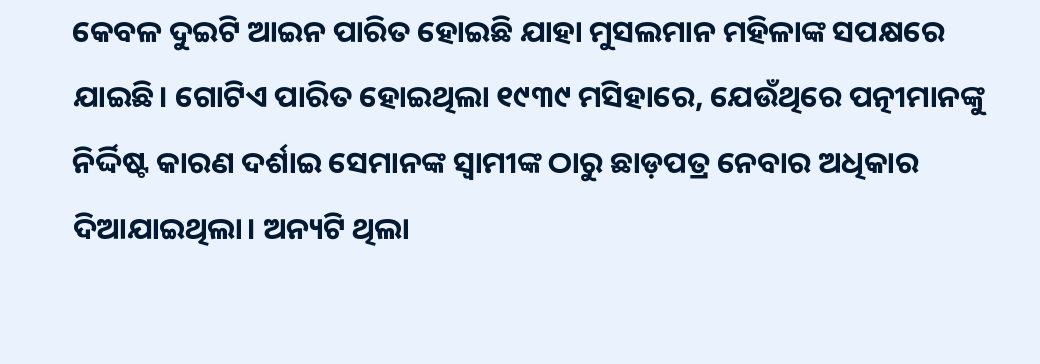କେବଳ ଦୁଇଟି ଆଇନ ପାରିତ ହୋଇଛି ଯାହା ମୁସଲମାନ ମହିଳାଙ୍କ ସପକ୍ଷରେ ଯାଇଛି। ଗୋଟିଏ ପାରିତ ହୋଇଥିଲା ୧୯୩୯ ମସିହାରେ, ଯେଉଁଥିରେ ପତ୍ନୀମାନଙ୍କୁ ନିର୍ଦ୍ଦିଷ୍ଟ କାରଣ ଦର୍ଶାଇ ସେମାନଙ୍କ ସ୍ବାମୀଙ୍କ ଠାରୁ ଛାଡ଼ପତ୍ର ନେବାର ଅଧିକାର ଦିଆଯାଇଥିଲା। ଅନ୍ୟଟି ଥିଲା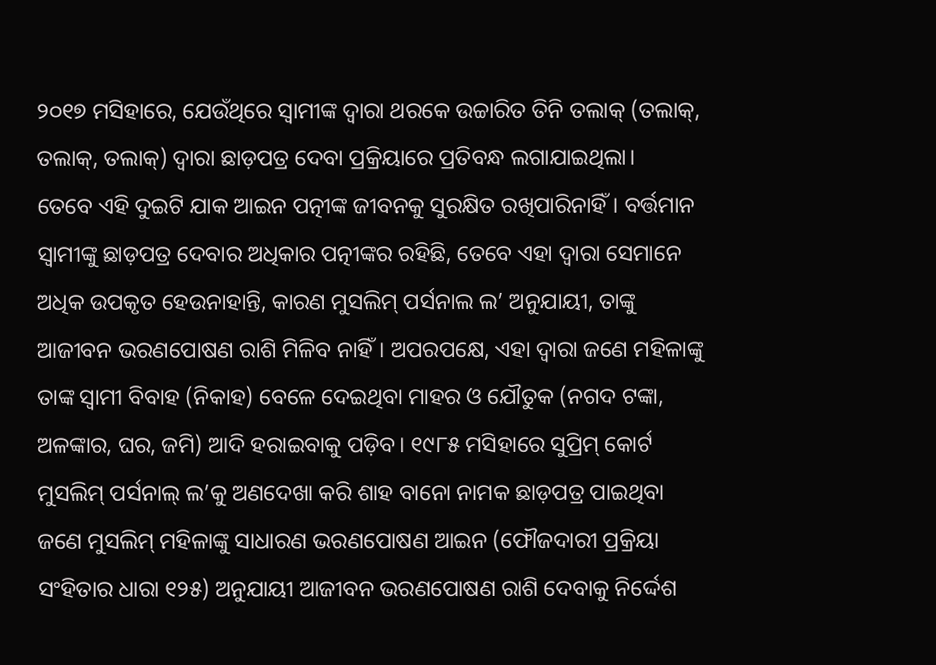୨୦୧୭ ମସିହାରେ, ଯେଉଁଥିରେ ସ୍ବାମୀଙ୍କ ଦ୍ବାରା ଥରକେ ଉଚ୍ଚାରିତ ତିନି ତଲାକ୍ (ତଲାକ୍, ତଲାକ୍, ତଲାକ୍) ଦ୍ବାରା ଛାଡ଼ପତ୍ର ଦେବା ପ୍ରକ୍ରିୟାରେ ପ୍ରତିବନ୍ଧ ଲଗାଯାଇଥିଲା।
ତେବେ ଏହି ଦୁଇଟି ଯାକ ଆଇନ ପତ୍ନୀଙ୍କ ଜୀବନକୁ ସୁରକ୍ଷିତ ରଖିପାରିନାହିଁ। ବର୍ତ୍ତମାନ ସ୍ବାମୀଙ୍କୁ ଛାଡ଼ପତ୍ର ଦେବାର ଅଧିକାର ପତ୍ନୀଙ୍କର ରହିଛି, ତେବେ ଏହା ଦ୍ବାରା ସେମାନେ ଅଧିକ ଉପକୃତ ହେଉନାହାନ୍ତି, କାରଣ ମୁସଲିମ୍ ପର୍ସନାଲ ଲ’ ଅନୁଯାୟୀ, ତାଙ୍କୁ ଆଜୀବନ ଭରଣପୋଷଣ ରାଶି ମିଳିବ ନାହିଁ। ଅପରପକ୍ଷେ, ଏହା ଦ୍ବାରା ଜଣେ ମହିଳାଙ୍କୁ ତାଙ୍କ ସ୍ବାମୀ ବିବାହ (ନିକାହ) ବେଳେ ଦେଇଥିବା ମାହର ଓ ଯୌତୁକ (ନଗଦ ଟଙ୍କା, ଅଳଙ୍କାର, ଘର, ଜମି) ଆଦି ହରାଇବାକୁ ପଡ଼ିବ। ୧୯୮୫ ମସିହାରେ ସୁପ୍ରିମ୍ କୋର୍ଟ ମୁସଲିମ୍ ପର୍ସନାଲ୍ ଲ’କୁ ଅଣଦେଖା କରି ଶାହ ବାନୋ ନାମକ ଛାଡ଼ପତ୍ର ପାଇଥିବା ଜଣେ ମୁସଲିମ୍ ମହିଳାଙ୍କୁ ସାଧାରଣ ଭରଣପୋଷଣ ଆଇନ (ଫୌଜଦାରୀ ପ୍ରକ୍ରିୟା ସଂହିତାର ଧାରା ୧୨୫) ଅନୁଯାୟୀ ଆଜୀବନ ଭରଣପୋଷଣ ରାଶି ଦେବାକୁ ନିର୍ଦ୍ଦେଶ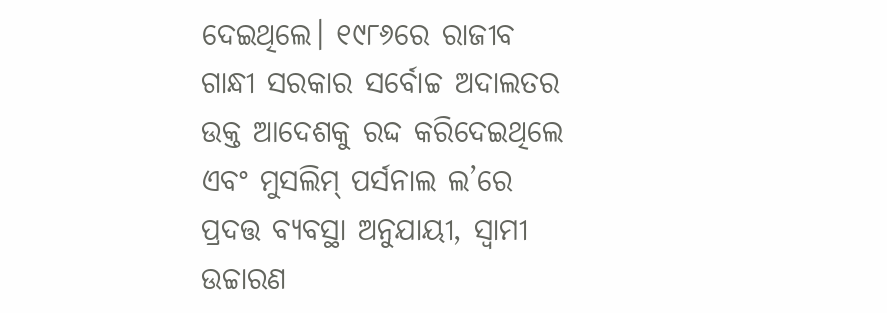ଦେଇଥିଲେ। ୧୯୮୬ରେ ରାଜୀବ ଗାନ୍ଧୀ ସରକାର ସର୍ବୋଚ୍ଚ ଅଦାଲତର ଉକ୍ତ ଆଦେଶକୁ ରଦ୍ଦ କରିଦେଇଥିଲେ ଏବଂ ମୁସଲିମ୍ ପର୍ସନାଲ ଲ’ରେ ପ୍ରଦତ୍ତ ବ୍ୟବସ୍ଥା ଅନୁଯାୟୀ, ସ୍ବାମୀ ଉଚ୍ଚାରଣ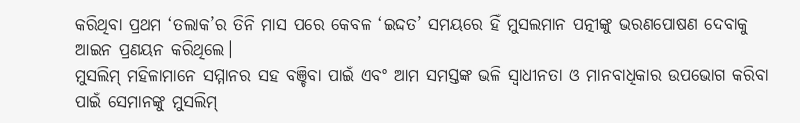କରିଥିବା ପ୍ରଥମ ‘ତଲାକ’ର ତିନି ମାସ ପରେ କେବଳ ‘ଇଦ୍ଦତ’ ସମୟରେ ହିଁ ମୁସଲମାନ ପତ୍ନୀଙ୍କୁ ଭରଣପୋଷଣ ଦେବାକୁ ଆଇନ ପ୍ରଣୟନ କରିଥିଲେ।
ମୁସଲିମ୍ ମହିଳାମାନେ ସମ୍ମାନର ସହ ବଞ୍ଚିବା ପାଇଁ ଏବଂ ଆମ ସମସ୍ତଙ୍କ ଭଳି ସ୍ବାଧୀନତା ଓ ମାନବାଧିକାର ଉପଭୋଗ କରିବା ପାଇଁ ସେମାନଙ୍କୁ ମୁସଲିମ୍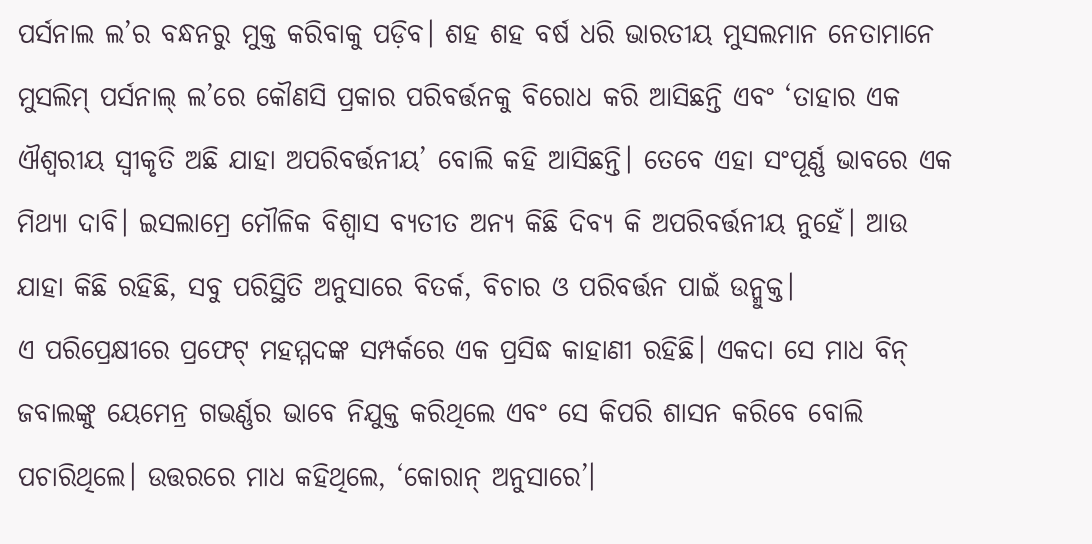ପର୍ସନାଲ ଲ’ର ବନ୍ଧନରୁ ମୁକ୍ତ କରିବାକୁ ପଡ଼ିବ। ଶହ ଶହ ବର୍ଷ ଧରି ଭାରତୀୟ ମୁସଲମାନ ନେତାମାନେ ମୁସଲିମ୍ ପର୍ସନାଲ୍ ଲ’ରେ କୌଣସି ପ୍ରକାର ପରିବର୍ତ୍ତନକୁ ବିରୋଧ କରି ଆସିଛନ୍ତି ଏବଂ ‘ତାହାର ଏକ ଐଶ୍ବରୀୟ ସ୍ବୀକୃତି ଅଛି ଯାହା ଅପରିବର୍ତ୍ତନୀୟ’ ବୋଲି କହି ଆସିଛନ୍ତି। ତେବେ ଏହା ସଂପୂର୍ଣ୍ଣ ଭାବରେ ଏକ ମିଥ୍ୟା ଦାବି। ଇସଲାମ୍ରେ ମୌଳିକ ବିଶ୍ବାସ ବ୍ୟତୀତ ଅନ୍ୟ କିଛି ଦିବ୍ୟ କି ଅପରିବର୍ତ୍ତନୀୟ ନୁହେଁ। ଆଉ ଯାହା କିଛି ରହିଛି, ସବୁ ପରିସ୍ଥିତି ଅନୁସାରେ ବିତର୍କ, ବିଚାର ଓ ପରିବର୍ତ୍ତନ ପାଇଁ ଉନ୍ମୁକ୍ତ।
ଏ ପରିପ୍ରେକ୍ଷୀରେ ପ୍ରଫେଟ୍ ମହମ୍ମଦଙ୍କ ସମ୍ପର୍କରେ ଏକ ପ୍ରସିଦ୍ଧ କାହାଣୀ ରହିଛି। ଏକଦା ସେ ମାଧ ବିନ୍ ଜବାଲଙ୍କୁ ୟେମେନ୍ର ଗଭର୍ଣ୍ଣର ଭାବେ ନିଯୁକ୍ତ କରିଥିଲେ ଏବଂ ସେ କିପରି ଶାସନ କରିବେ ବୋଲି ପଚାରିଥିଲେ। ଉତ୍ତରରେ ମାଧ କହିଥିଲେ, ‘କୋରାନ୍ ଅନୁସାରେ’।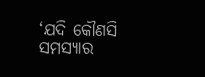‘ଯଦି କୌଣସି ସମସ୍ୟାର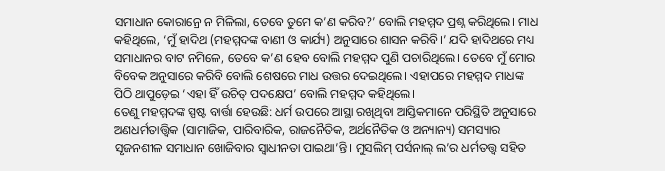ସମାଧାନ କୋରାନ୍ରେ ନ ମିଳିଲା, ତେବେ ତୁମେ କ’ଣ କରିବ?’ ବୋଲି ମହମ୍ମଦ ପ୍ରଶ୍ନ କରିଥିଲେ। ମାଧ କହିଥିଲେ, ‘ମୁଁ ହାଦିଥ (ମହମ୍ମଦଙ୍କ ବାଣୀ ଓ କାର୍ଯ୍ୟ) ଅନୁସାରେ ଶାସନ କରିବି।’ ଯଦି ହାଦିଥରେ ମଧ୍ୟ ସମାଧାନର ବାଟ ନମିଳେ, ତେବେ କ’ଣ ହେବ ବୋଲି ମହମ୍ମଦ ପୁଣି ପଚାରିଥିଲେ। ତେବେ ମୁଁ ମୋର ବିବେକ ଅନୁସାରେ କରିବି ବୋଲି ଶେଷରେ ମାଧ ଉତ୍ତର ଦେଇଥିଲେ। ଏହାପରେ ମହମ୍ମଦ ମାଧଙ୍କ ପିଠି ଥାପୁଡ଼େଇ ‘ଏହା ହିଁ ଉଚିତ୍ ପଦକ୍ଷେପ’ ବୋଲି ମହମ୍ମଦ କହିଥିଲେ।
ତେଣୁ ମହମ୍ମଦଙ୍କ ସ୍ପଷ୍ଟ ବାର୍ତ୍ତା ହେଉଛି: ଧର୍ମ ଉପରେ ଆସ୍ଥା ରଖିଥିବା ଆସ୍ତିକମାନେ ପରିସ୍ଥିତି ଅନୁସାରେ ଅଣଧର୍ମତାତ୍ତ୍ବିକ (ସାମାଜିକ, ପାରିବାରିକ, ରାଜନୈତିକ, ଅର୍ଥନୈତିକ ଓ ଅନ୍ୟାନ୍ୟ) ସମସ୍ୟାର ସୃଜନଶୀଳ ସମାଧାନ ଖୋଜିବାର ସ୍ବାଧୀନତା ପାଇଥା’ନ୍ତି। ମୁସଲିମ୍ ପର୍ସନାଲ୍ ଲ’ର ଧର୍ମତତ୍ତ୍ବ ସହିତ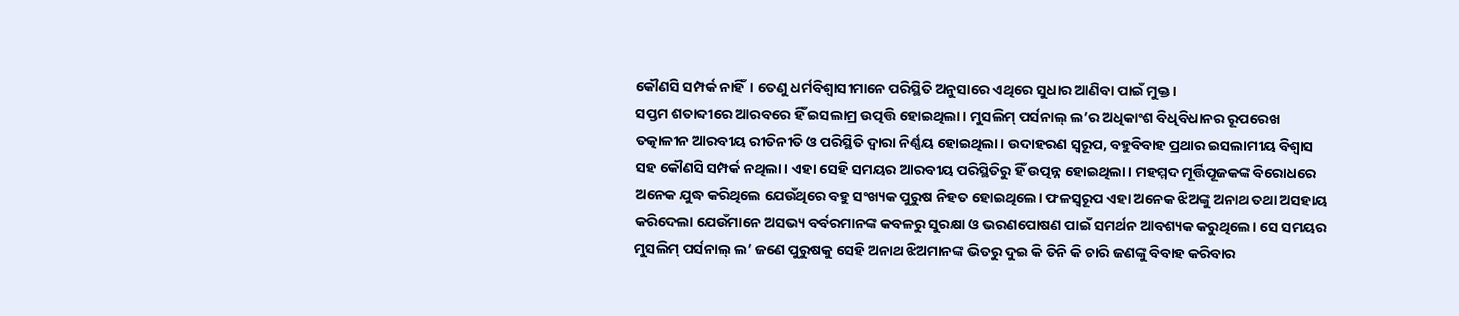କୌଣସି ସମ୍ପର୍କ ନାହିଁ। ତେଣୁ ଧର୍ମବିଶ୍ବାସୀମାନେ ପରିସ୍ଥିତି ଅନୁସାରେ ଏଥିରେ ସୁଧାର ଆଣିବା ପାଇଁ ମୁକ୍ତ।
ସପ୍ତମ ଶତାବ୍ଦୀରେ ଆରବରେ ହିଁ ଇସଲାମ୍ର ଉତ୍ପତ୍ତି ହୋଇଥିଲା। ମୁସଲିମ୍ ପର୍ସନାଲ୍ ଲ’ର ଅଧିକାଂଶ ବିଧିବିଧାନର ରୂପରେଖ ତତ୍କାଳୀନ ଆରବୀୟ ରୀତିନୀତି ଓ ପରିସ୍ଥିତି ଦ୍ବାରା ନିର୍ଣ୍ଣୟ ହୋଇଥିଲା। ଉଦାହରଣ ସ୍ବରୂପ, ବହୁବିବାହ ପ୍ରଥାର ଇସଲାମୀୟ ବିଶ୍ବାସ ସହ କୌଣସି ସମ୍ପର୍କ ନଥିଲା। ଏହା ସେହି ସମୟର ଆରବୀୟ ପରିସ୍ଥିତିରୁ ହିଁ ଉତ୍ପନ୍ନ ହୋଇଥିଲା। ମହମ୍ମଦ ମୂର୍ତ୍ତିପୂଜକଙ୍କ ବିରୋଧରେ ଅନେକ ଯୁଦ୍ଧ କରିଥିଲେ ଯେଉଁଥିରେ ବହୁ ସଂଖ୍ୟକ ପୁରୁଷ ନିହତ ହୋଇଥିଲେ। ଫଳସ୍ବରୂପ ଏହା ଅନେକ ଝିଅଙ୍କୁ ଅନାଥ ତଥା ଅସହାୟ କରିଦେଲା ଯେଉଁମାନେ ଅସଭ୍ୟ ବର୍ବରମାନଙ୍କ କବଳରୁ ସୁରକ୍ଷା ଓ ଭରଣପୋଷଣ ପାଇଁ ସମର୍ଥନ ଆବଶ୍ୟକ କରୁଥିଲେ। ସେ ସମୟର ମୁସଲିମ୍ ପର୍ସନାଲ୍ ଲ’ ଜଣେ ପୁରୁଷକୁ ସେହି ଅନାଥ ଝିଅମାନଙ୍କ ଭିତରୁ ଦୁଇ କି ତିନି କି ଚାରି ଜଣଙ୍କୁ ବିବାହ କରିବାର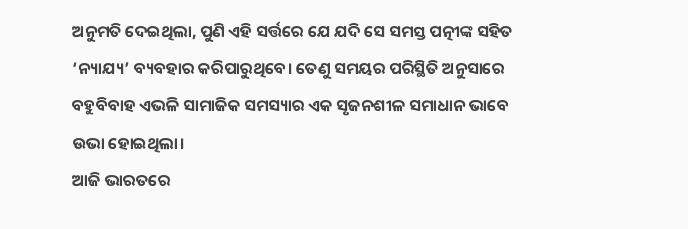ଅନୁମତି ଦେଇଥିଲା, ପୁଣି ଏହି ସର୍ତ୍ତରେ ଯେ ଯଦି ସେ ସମସ୍ତ ପତ୍ନୀଙ୍କ ସହିତ ‘ନ୍ୟାଯ୍ୟ’ ବ୍ୟବହାର କରିପାରୁଥିବେ। ତେଣୁ ସମୟର ପରିସ୍ଥିତି ଅନୁସାରେ ବହୁବିବାହ ଏଭଳି ସାମାଜିକ ସମସ୍ୟାର ଏକ ସୃଜନଶୀଳ ସମାଧାନ ଭାବେ ଉଭା ହୋଇଥିଲା।
ଆଜି ଭାରତରେ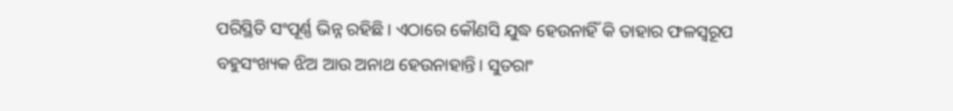ପରିସ୍ଥିତି ସଂପୂର୍ଣ୍ଣ ଭିନ୍ନ ରହିଛି। ଏଠାରେ କୌଣସି ଯୁଦ୍ଧ ହେଉନାହିଁ କି ତାହାର ଫଳସ୍ବରୂପ ବହୁସଂଖ୍ୟକ ଝିଅ ଆଉ ଅନାଥ ହେଉନାହାନ୍ତି। ସୁତରାଂ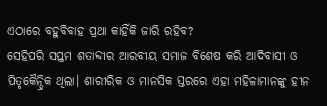ଏଠାରେ ବହୁବିବାହ ପ୍ରଥା କାହିଁକି ଜାରି ରହିବ?
ସେହିପରି ସପ୍ତମ ଶତାବ୍ଦୀର ଆରବୀୟ ସମାଜ ବିଶେଷ କରି ଆଦିବାସୀ ଓ ପିତୃକୈନ୍ଦ୍ରିକ ଥିଲା। ଶାରୀରିକ ଓ ମାନସିକ ସ୍ତରରେ ଏହା ମହିଳାମାନଙ୍କୁ ହୀନ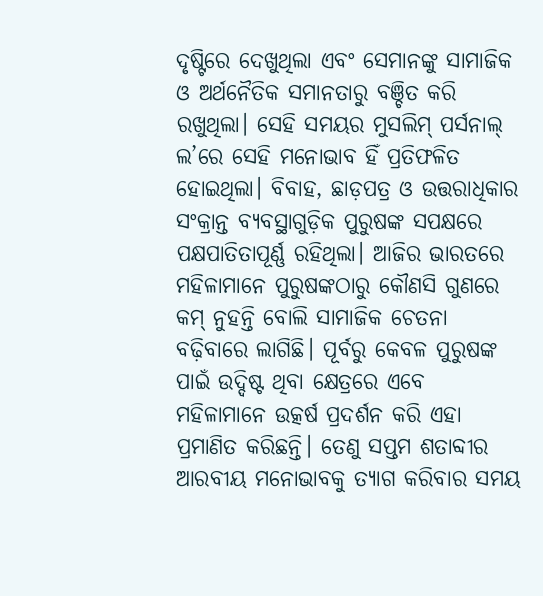ଦୃଷ୍ଟିରେ ଦେଖୁଥିଲା ଏବଂ ସେମାନଙ୍କୁ ସାମାଜିକ ଓ ଅର୍ଥନୈତିକ ସମାନତାରୁ ବଞ୍ଚିତ କରି ରଖୁଥିଲା। ସେହି ସମୟର ମୁସଲିମ୍ ପର୍ସନାଲ୍ ଲ’ରେ ସେହି ମନୋଭାବ ହିଁ ପ୍ରତିଫଳିତ ହୋଇଥିଲା। ବିବାହ, ଛାଡ଼ପତ୍ର ଓ ଉତ୍ତରାଧିକାର ସଂକ୍ରାନ୍ତ ବ୍ୟବସ୍ଥାଗୁଡ଼ିକ ପୁରୁଷଙ୍କ ସପକ୍ଷରେ ପକ୍ଷପାତିତାପୂର୍ଣ୍ଣ ରହିଥିଲା। ଆଜିର ଭାରତରେ ମହିଳାମାନେ ପୁରୁଷଙ୍କଠାରୁ କୌଣସି ଗୁଣରେ କମ୍ ନୁହନ୍ତି ବୋଲି ସାମାଜିକ ଚେତନା ବଢ଼ିବାରେ ଲାଗିଛି। ପୂର୍ବରୁ କେବଳ ପୁରୁଷଙ୍କ ପାଇଁ ଉଦ୍ଦିଷ୍ଟ ଥିବା କ୍ଷେତ୍ରରେ ଏବେ ମହିଳାମାନେ ଉତ୍କର୍ଷ ପ୍ରଦର୍ଶନ କରି ଏହା ପ୍ରମାଣିତ କରିଛନ୍ତି। ତେଣୁ ସପ୍ତମ ଶତାବ୍ଦୀର ଆରବୀୟ ମନୋଭାବକୁ ତ୍ୟାଗ କରିବାର ସମୟ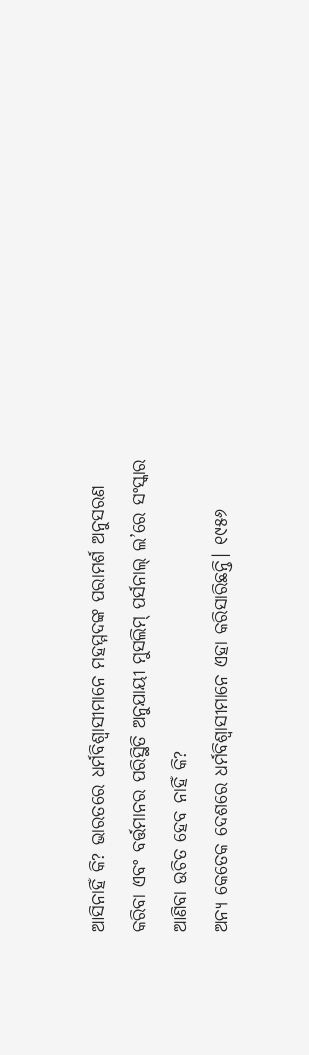ଆସିନାହିଁ କି? ଭାରତରେ ଧର୍ମବିଶ୍ବାସୀମାନେ ମହମ୍ମଦଙ୍କ ପରାମର୍ଶ ଅନୁସରଣ କରିବା ଏବଂ ବର୍ତ୍ତମାନର ପରିସ୍ଥିତି ଅନୁଯାୟୀ ମୁସଲିମ୍ ପର୍ସନାଲ୍ ଲ’ରେ ସଂସ୍କାର ଆଣିବା ଉଚିତ ହେବ ନାହିଁ କି?
ଅନ୍ୟ କେତେକ ଦେଶରେ ଧର୍ମବିଶ୍ବାସୀମାନେ ଏହା କରିସାରିଛନ୍ତି। ୧୯୫୬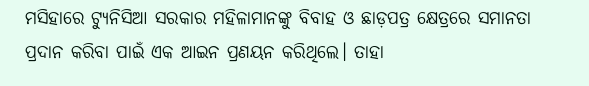ମସିହାରେ ଟ୍ୟୁନିସିଆ ସରକାର ମହିଳାମାନଙ୍କୁ ବିବାହ ଓ ଛାଡ଼ପତ୍ର କ୍ଷେତ୍ରରେ ସମାନତା ପ୍ରଦାନ କରିବା ପାଇଁ ଏକ ଆଇନ ପ୍ରଣୟନ କରିଥିଲେ। ତାହା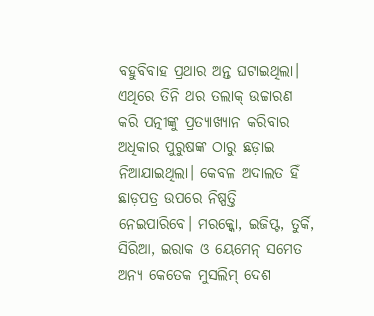ବହୁବିବାହ ପ୍ରଥାର ଅନ୍ତ ଘଟାଇଥିଲା। ଏଥିରେ ତିନି ଥର ତଲାକ୍ ଉଚ୍ଚାରଣ କରି ପତ୍ନୀଙ୍କୁ ପ୍ରତ୍ୟାଖ୍ୟାନ କରିବାର ଅଧିକାର ପୁରୁଷଙ୍କ ଠାରୁ ଛଡ଼ାଇ ନିଆଯାଇଥିଲା। କେବଳ ଅଦାଲତ ହିଁ ଛାଡ଼ପତ୍ର ଉପରେ ନିଷ୍ପତ୍ତି ନେଇପାରିବେ। ମରକ୍କୋ, ଇଜିପ୍ଟ, ତୁର୍କି, ସିରିଆ, ଇରାକ ଓ ୟେମେନ୍ ସମେତ ଅନ୍ୟ କେତେକ ମୁସଲିମ୍ ଦେଶ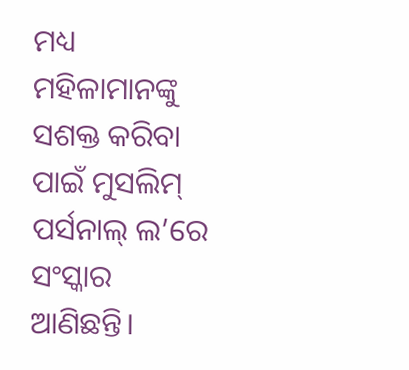ମଧ୍ୟ ମହିଳାମାନଙ୍କୁ ସଶକ୍ତ କରିବା ପାଇଁ ମୁସଲିମ୍ ପର୍ସନାଲ୍ ଲ’ରେ ସଂସ୍କାର ଆଣିଛନ୍ତି।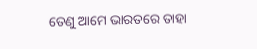ତେଣୁ ଆମେ ଭାରତରେ ତାହା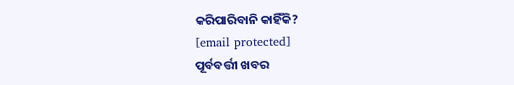କରିପାରିବାନି କାହିଁକି?
[email protected]
ପୂର୍ବବର୍ତ୍ତୀ ଖବର